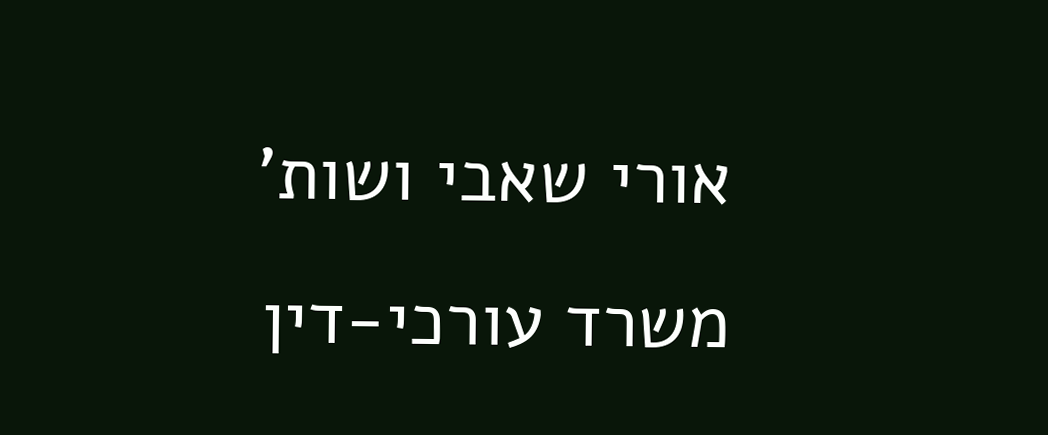אורי שאבי ושות'
משרד עורכי-דין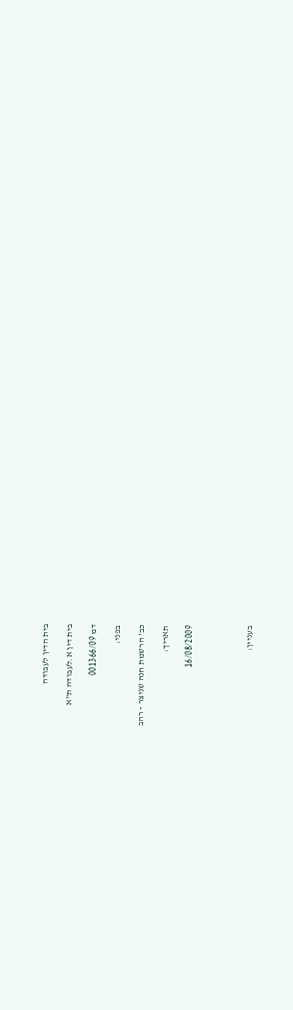בית הדין לעבודה

בית דין א.לעבודה ת"א

דמ 001366/09

בפני:

כב' הרשמת חנה שניצר - רהב

תאריך:

16/08/2009




בעניין: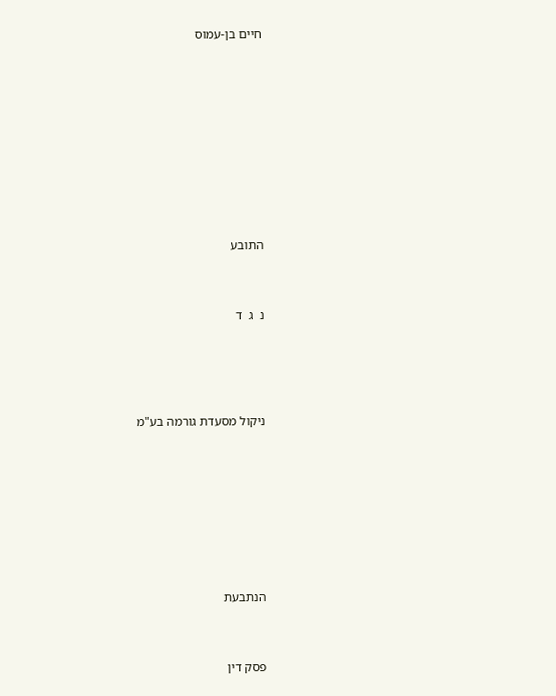חיים בן-עמוס











התובע



נ  ג  ד





ניקול מסעדת גורמה בע"מ









הנתבעת



פסק דין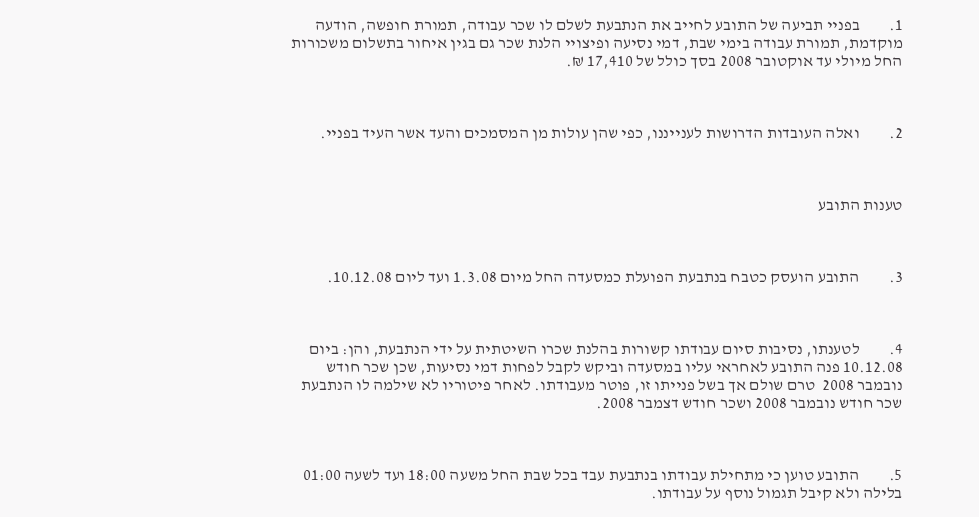1.         בפניי תביעה של התובע לחייב את הנתבעת לשלם לו שכר עבודה, תמורת חופשה, הודעה מוקדמת, תמורת עבודה בימי שבת, דמי נסיעה ופיצויי הלנת שכר גם בגין איחור בתשלום משכורות החל מיולי עד אוקטובר 2008 בסך כולל של 17,410 ₪.



2.         ואלה העובדות הדרושות לענייננו, כפי שהן עולות מן המסמכים והעד אשר העיד בפניי.



טענות התובע



3.         התובע הועסק כטבח בנתבעת הפועלת כמסעדה החל מיום 1.3.08 ועד ליום 10.12.08.



4.         לטענתו, נסיבות סיום עבודתו קשורות בהלנת שכרו השיטתית על ידי הנתבעת, והן: ביום 10.12.08 פנה התובע לאחראי עליו במסעדה וביקש לקבל לפחות דמי נסיעות, שכן שכר חודש נובמבר 2008  טרם שולם אך בשל פנייתו זו, פוטר מעבודתו. לאחר פיטוריו לא שילמה לו הנתבעת שכר חודש נובמבר 2008 ושכר חודש דצמבר 2008.



5.         התובע טוען כי מתחילת עבודתו בנתבעת עבד בכל שבת החל משעה 18:00 ועד לשעה 01:00 בלילה ולא קיבל תגמול נוסף על עבודתו.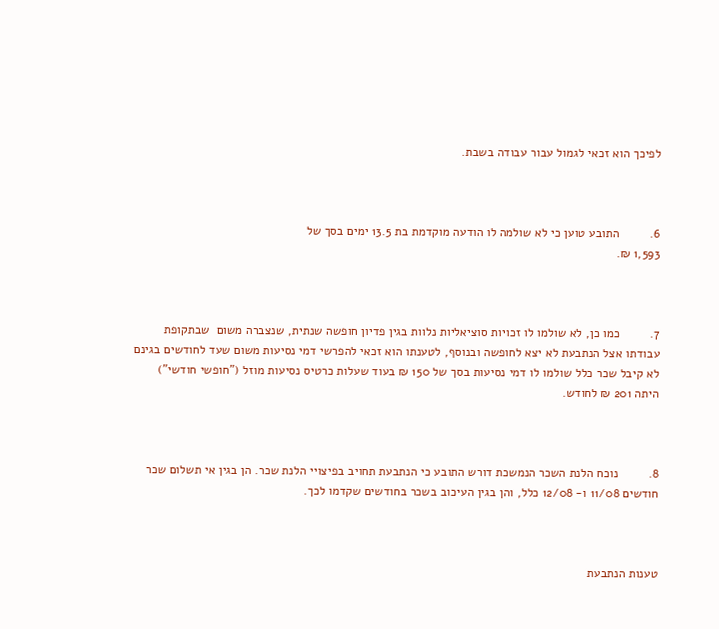לפיכך הוא זכאי לגמול עבור עבודה בשבת.



6.         התובע טוען כי לא שולמה לו הודעה מוקדמת בת 13.5 ימים בסך של
1,593 ₪.



7.         כמו כן, לא שולמו לו זכויות סוציאליות נלוות בגין פדיון חופשה שנתית, שנצברה משום  שבתקופת עבודתו אצל הנתבעת לא יצא לחופשה ובנוסף, לטענתו הוא זכאי להפרשי דמי נסיעות משום שעד לחודשים בגינם לא קיבל שכר כלל שולמו לו דמי נסיעות בסך של 150 ₪ בעוד שעלות כרטיס נסיעות מוזל ("חופשי חודשי") היתה 201 ₪ לחודש.



8.         נוכח הלנת השכר הנמשכת דורש התובע כי הנתבעת תחויב בפיצויי הלנת שכר. הן בגין אי תשלום שכר חודשים 11/08 ו- 12/08 כלל, והן בגין העיכוב בשכר בחודשים שקדמו לכך.



טענות הנתבעת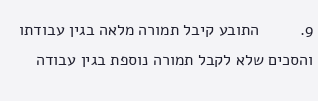9.         התובע קיבל תמורה מלאה בגין עבודתו והסכים שלא לקבל תמורה נוספת בגין עבודה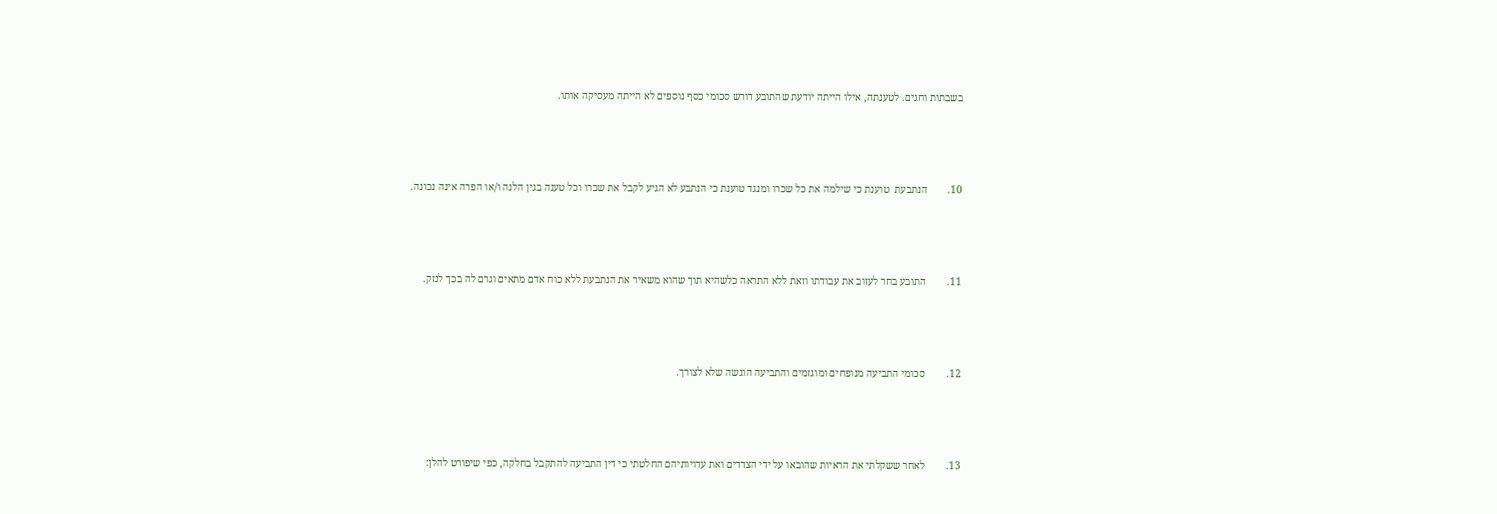בשבתות וחגים. לטענתה, אילו הייתה יודעת שהתובע דורש סכומי כסף נוספים לא הייתה מעסיקה אותו.



10.        הנתבעת  טוענת כי שילמה את כל שכרו ומנגד טוענת כי הנתבע לא הגיע לקבל את שכרו וכל טענה בגין הלנה ו/או הפרה אינה נכונה.



11.        התובע בחר לעזוב את עבודתו וזאת ללא התראה כלשהיא תוך שהוא משאיר את הנתבעת ללא כוח אדם מתאים וגרם לה בכך לנזק.



12.        סכומי התביעה מנופחים ומוגזמים והתביעה הוגשה שלא לצורך.



13.        לאחר ששקלתי את הראיות שהובאו על ידי הצדדים ואת עדויותיהם החלטתי כי דין התביעה להתקבל בחלקה, כפי שיפורט להלן: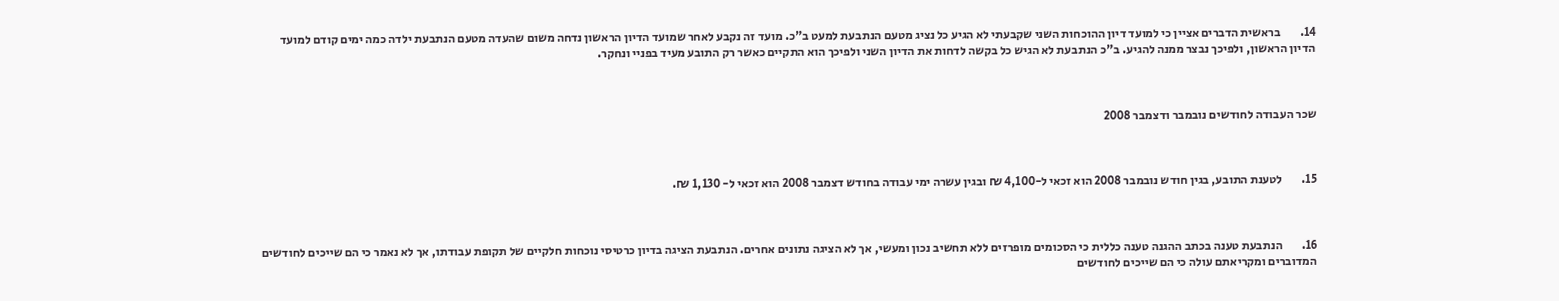14.        בראשית הדברים אציין כי למועד דיון ההוכחות השני שקבעתי לא הגיע כל נציג מטעם הנתבעת למעט ב"כ. מועד זה נקבע לאחר שמועד הדיון הראשון נדחה משום שהעדה מטעם הנתבעת ילדה כמה ימים קודם למועד הדיון הראשון, ולפיכך נבצר ממנה להגיע. ב"כ הנתבעת לא הגיש כל בקשה לדחות את הדיון השני ולפיכך הוא התקיים כאשר רק התובע מעיד בפניי ונחקר.



שכר העבודה לחודשים נובמבר ודצמבר 2008



15.        לטענת התובע, בגין חודש נובמבר 2008 הוא זכאי ל-4,100 ₪ ובגין עשרה ימי עבודה בחודש דצמבר 2008 הוא זכאי ל- 1,130 ₪.



16.        הנתבעת טענה בכתב ההגנה טענה כללית כי הסכומים מופרזים ללא תחשיב נכון ומעשי, אך לא הציגה נתונים אחרים. הנתבעת הציגה בדיון כרטיסי נוכחות חלקיים של תקופת עבודתו, אך לא נאמר כי הם שייכים לחודשים המדוברים ומקריאתם עולה כי הם שייכים לחודשים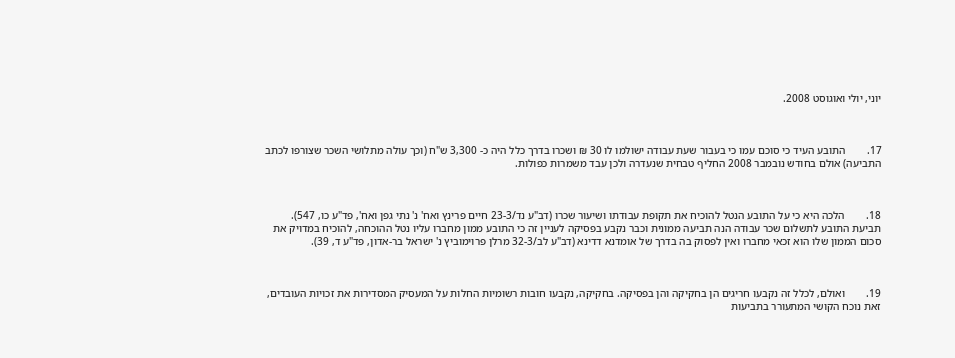יוני, יולי ואוגוסט 2008.



17.        התובע העיד כי סוכם עמו כי בעבור שעת עבודה ישולמו לו 30 ₪ ושכרו בדרך כלל היה כ- 3,300 ש"ח (וכך עולה מתלושי השכר שצורפו לכתב התביעה) אולם בחודש נובמבר 2008 החליף טבחית שנעדרה ולכן עבד משמרות כפולות.



18.        הלכה היא כי על התובע הנטל להוכיח את תקופת עבודתו ושיעור שכרו (דב"ע נד/23-3 חיים פרינץ ואח' נ' נתי גפן ואח', פד"ע כו, 547). תביעת התובע לתשלום שכר עבודה הנה תביעה ממונית וכבר נקבע בפסיקה לעניין זה כי התובע ממון מחברו עליו נטל ההוכחה, להוכיח במדויק את סכום הממון שלו הוא זכאי מחברו ואין לפסוק בה בדרך של אומדנא דדינא (דב"ע לב/32-3 מרלן פרוימוביץ נ' ישראל בר-אדון, פד"ע ד, 39).



19.        ואולם, לכלל זה נקבעו חריגים הן בחקיקה והן בפסיקה. בחקיקה, נקבעו חובות רשומיות החלות על המעסיק המסדירות את זכויות העובדים, זאת נוכח הקושי המתעורר בתביעות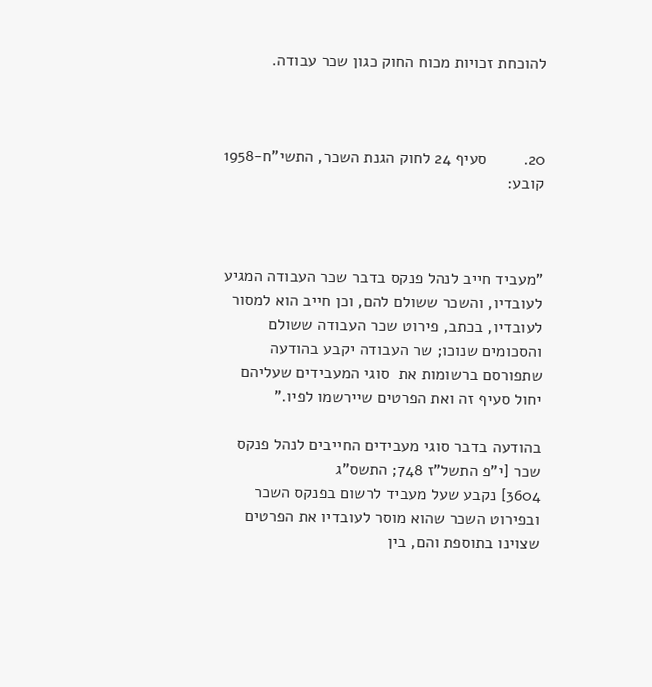להוכחת זכויות מכוח החוק כגון שכר עבודה.



20.        סעיף 24 לחוק הגנת השכר, התשי"ח-1958 קובע:



"מעביד חייב לנהל פנקס בדבר שכר העבודה המגיע לעובדיו, והשכר ששולם להם, וכן חייב הוא למסור לעובדיו, בכתב, פירוט שכר העבודה ששולם והסכומים שנוכו; שר העבודה יקבע בהודעה שתפורסם ברשומות את  סוגי המעבידים שעליהם יחול סעיף זה ואת הפרטים שיירשמו לפיו."

בהודעה בדבר סוגי מעבידים החייבים לנהל פנקס שכר [י"פ התשל"ז 748; התשס"ג
3604] נקבע שעל מעביד לרשום בפנקס השכר ובפירוט השכר שהוא מוסר לעובדיו את הפרטים שצוינו בתוספת והם, בין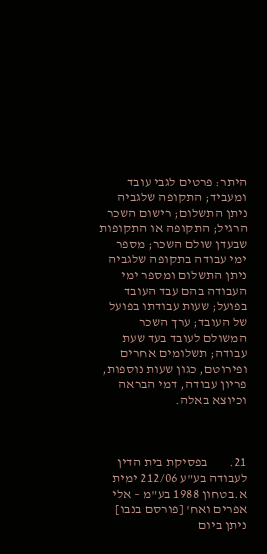היתר: פרטים לגבי עובד ומעביד; התקופה שלגביה ניתן התשלום; רישום השכר הרגיל; התקופה או התקופות שבעדן שולם השכר; מספר ימי עבודה בתקופה שלגביה ניתן התשלום ומספר ימי העבודה בהם עבד העובד בפועל; שעות עבודתו בפועל של העובד; ערך השכר המשולם לעובד בעד שעת עבודה; תשלומים אחרים ופירוטם, כגון שעות נוספות, פריון עבודה, דמי הבראה וכיוצא באלה.



21.        בפסיקת בית הדין לעבודה בע"ע 212/06 ימית א.בטחון 1988 בע"מ – אלי אפרים ואח' [פורסם בנבו] ניתן ביום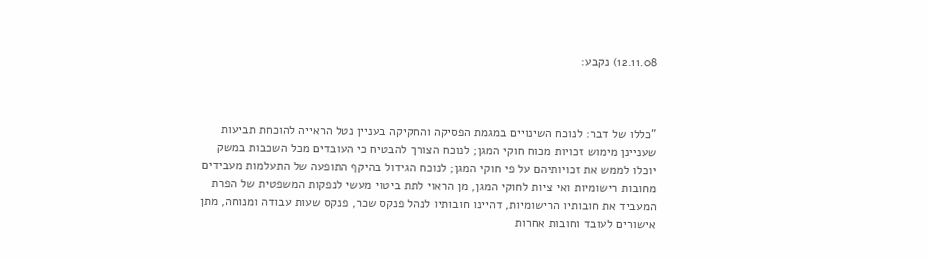12.11.08) נקבע:



"כללו של דבר: לנוכח השינויים במגמת הפסיקה והחקיקה בעניין נטל הראייה להוכחת תביעות שעניינן מימוש זכויות מכוח חוקי המגן; לנוכח הצורך להבטיח כי העובדים מכל השכבות במשק יוכלו לממש את זכויותיהם על פי חוקי המגן; לנוכח הגידול בהיקף התופעה של התעלמות מעבידים מחובות רישומיות ואי ציות לחוקי המגן, מן הראוי לתת ביטוי מעשי לנפקות המשפטית של הפרת המעביד את חובותיו הרישומיות, דהיינו חובותיו לנהל פנקס שכר, פנקס שעות עבודה ומנוחה, מתן אישורים לעובד וחובות אחרות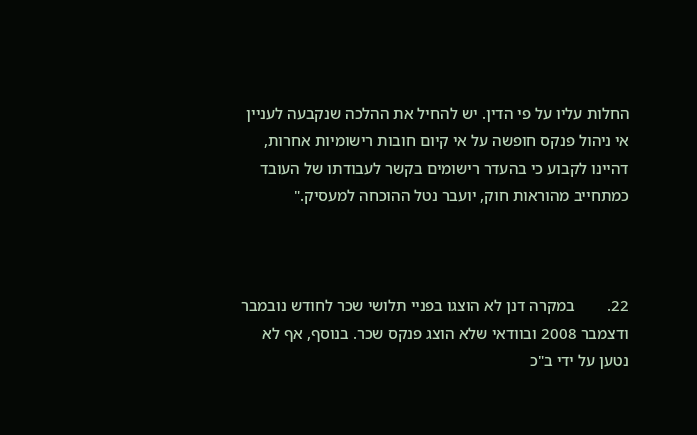החלות עליו על פי הדין. יש להחיל את ההלכה שנקבעה לעניין אי ניהול פנקס חופשה על אי קיום חובות רישומיות אחרות, דהיינו לקבוע כי בהעדר רישומים בקשר לעבודתו של העובד כמתחייב מהוראות חוק, יועבר נטל ההוכחה למעסיק."



22.        במקרה דנן לא הוצגו בפניי תלושי שכר לחודש נובמבר ודצמבר 2008 ובוודאי שלא הוצג פנקס שכר. בנוסף, אף לא נטען על ידי ב"כ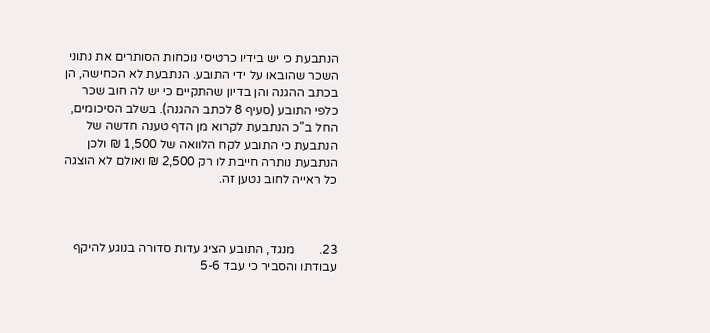הנתבעת כי יש בידיו כרטיסי נוכחות הסותרים את נתוני השכר שהובאו על ידי התובע. הנתבעת לא הכחישה, הן בכתב ההגנה והן בדיון שהתקיים כי יש לה חוב שכר כלפי התובע (סעיף 8 לכתב ההגנה). בשלב הסיכומים, החל ב"כ הנתבעת לקרוא מן הדף טענה חדשה של הנתבעת כי התובע לקח הלוואה של 1,500 ₪ ולכן הנתבעת נותרה חייבת לו רק 2,500 ₪ ואולם לא הוצגה כל ראייה לחוב נטען זה.



23.        מנגד, התובע הציג עדות סדורה בנוגע להיקף עבודתו והסביר כי עבד 5-6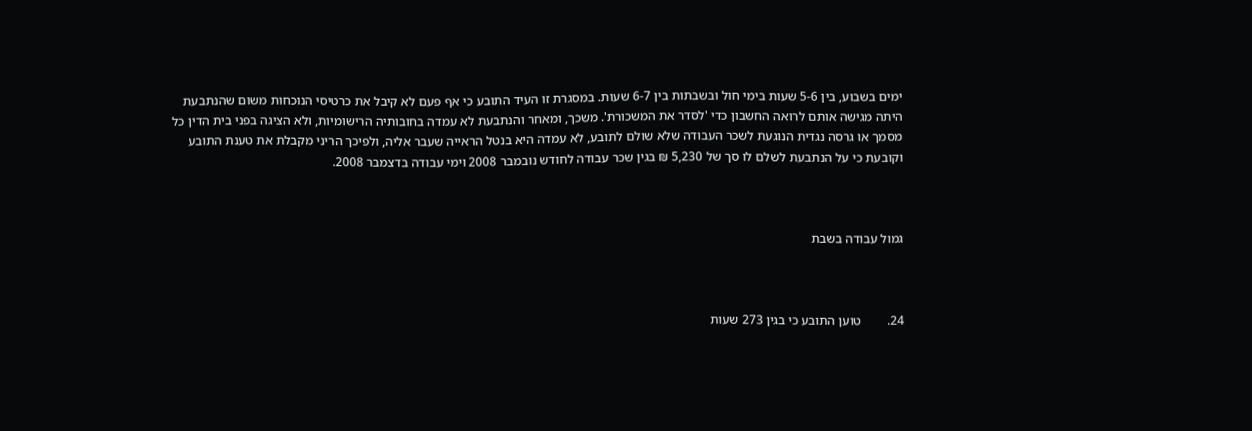ימים בשבוע, בין 5-6 שעות בימי חול ובשבתות בין 6-7 שעות. במסגרת זו העיד התובע כי אף פעם לא קיבל את כרטיסי הנוכחות משום שהנתבעת היתה מגישה אותם לרואה החשבון כדי 'לסדר את המשכורת'. משכך, ומאחר והנתבעת לא עמדה בחובותיה הרישומיות, ולא הציגה בפני בית הדין כל מסמך או גרסה נגדית הנוגעת לשכר העבודה שלא שולם לתובע, לא עמדה היא בנטל הראייה שעבר אליה, ולפיכך הריני מקבלת את טענת התובע וקובעת כי על הנתבעת לשלם לו סך של 5,230 ₪ בגין שכר עבודה לחודש נובמבר 2008 וימי עבודה בדצמבר 2008.



גמול עבודה בשבת



24.        טוען התובע כי בגין 273 שעות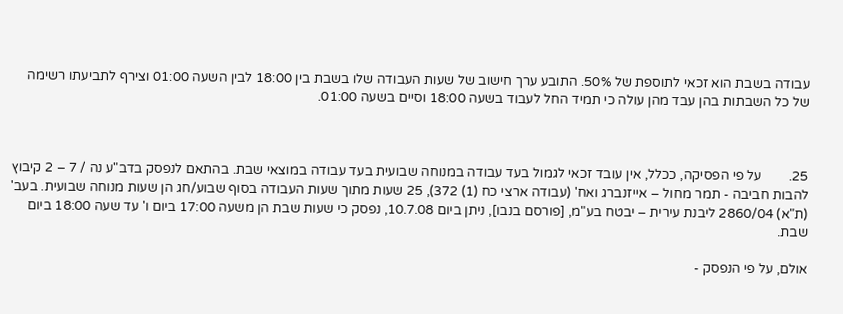עבודה בשבת הוא זכאי לתוספת של 50%. התובע ערך חישוב של שעות העבודה שלו בשבת בין 18:00 לבין השעה 01:00 וצירף לתביעתו רשימה של כל השבתות בהן עבד מהן עולה כי תמיד החל לעבוד בשעה 18:00 וסיים בשעה 01:00.



25.        על פי הפסיקה, ככלל, אין עובד זכאי לגמול בעד עבודה במנוחה שבועית בעד עבודה במוצאי שבת. בהתאם לנפסק בדב"ע נה / 7 – 2 קיבוץ להבות חביבה - תמר מחול – אייזנברג ואח' (עבודה ארצי כח (1) 372), 25 שעות מתוך שעות העבודה בסוף שבוע/חג הן שעות מנוחה שבועית. בעב' (ת"א) 2860/04 ליבנת עירית – יבטח בע"מ, [פורסם בנבו], ניתן ביום 10.7.08, נפסק כי שעות שבת הן משעה 17:00 ביום ו' עד שעה 18:00 ביום שבת.

אולם, על פי הנפסק -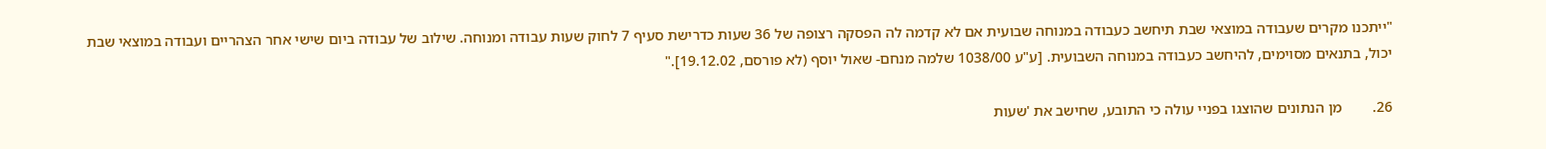"ייתכנו מקרים שעבודה במוצאי שבת תיחשב כעבודה במנוחה שבועית אם לא קדמה לה הפסקה רצופה של 36 שעות כדרישת סעיף 7 לחוק שעות עבודה ומנוחה. שילוב של עבודה ביום שישי אחר הצהריים ועבודה במוצאי שבת יכול, בתנאים מסוימים, להיחשב כעבודה במנוחה השבועית. [ע"ע 1038/00 שלמה מנחם- שאול יוסף (לא פורסם, 19.12.02]."

26.        מן הנתונים שהוצגו בפניי עולה כי התובע, שחישב את 'שעות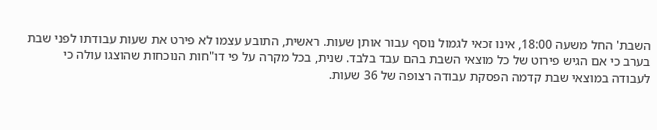השבת' החל משעה 18:00, אינו זכאי לגמול נוסף עבור אותן שעות. ראשית, התובע עצמו לא פירט את שעות עבודתו לפני שבת בערב כי אם הגיש פירוט של כל מוצאי השבת בהם עבד בלבד. שנית, בכל מקרה על פי דו"חות הנוכחות שהוצגו עולה כי לעבודה במוצאי שבת קדמה הפסקת עבודה רצופה של 36 שעות.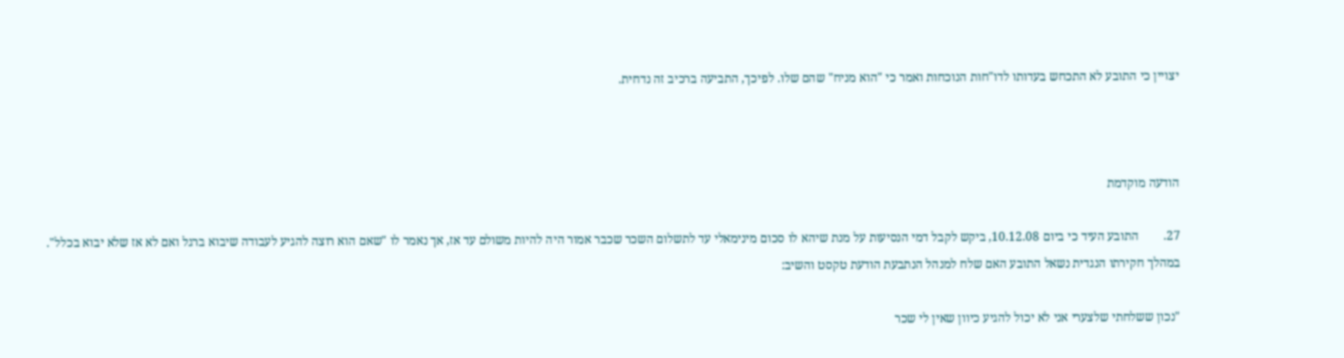יצויין כי התובע לא התכחש בעדותו לדו"חות הנוכחות ואמר כי "הוא מניח" שהם שלו. לפיכך, התביעה ברכיב זה נדחית.



הודעה מוקדמת

27.        התובע העיד כי ביום 10.12.08, ביקש לקבל דמי הנסיעות על מנת שיהא לו סכום מינימאלי עד לתשלום השכר שכבר אמור היה להיות משולם עד אז, אך נאמר לו "שאם הוא רוצה להגיע לעבודה שיבוא ברגל ואם לא אז שלא יבוא בכלל". במהלך חקירתו הנגדית נשאל התובע האם שלח למנהל הנתבעת הודעת טקסט והשיב:

"נכון ששלחתי שלצערי אני לא יכול להגיע כיוון שאין לי שכר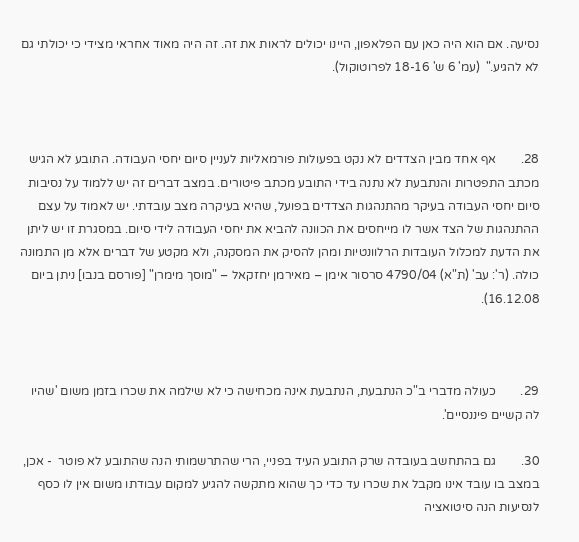נסיעה. אם הוא היה כאן עם הפלאפון, היינו יכולים לראות את זה. זה היה מאוד אחראי מצידי כי יכולתי גם לא להגיע."  (עמ' 6 ש' 18-16 לפרוטוקול).



28.        אף אחד מבין הצדדים לא נקט בפעולות פורמאליות לעניין סיום יחסי העבודה. התובע לא הגיש מכתב התפטרות והנתבעת לא נתנה בידי התובע מכתב פיטורים. במצב דברים זה יש ללמוד על נסיבות סיום יחסי העבודה בעיקר מהתנהגות הצדדים בפועל, שהיא בעיקרה מצב עובדתי. יש לאמוד על עצם ההתנהגות של הצד אשר לו מייחסים את הכוונה להביא את יחסי העבודה לידי סיום. במסגרת זו יש ליתן את הדעת למכלול העובדות הרלוונטיות ומהן להסיק את המסקנה, ולא מקטע של דברים אלא מן התמונה כולה. (ר': עב' (ת"א) 4790/04 סרסור אימן – מאירמן יחזקאל – "מוסך מימרן" [פורסם בנבו] ניתן ביום 16.12.08).



29.        כעולה מדברי ב"כ הנתבעת, הנתבעת אינה מכחישה כי לא שילמה את שכרו בזמן משום 'שהיו לה קשיים פיננסיים'.

30.        גם בהתחשב בעובדה שרק התובע העיד בפניי, הרי שהתרשמותי הנה שהתובע לא פוטר  - אכן, במצב בו עובד אינו מקבל את שכרו עד כדי כך שהוא מתקשה להגיע למקום עבודתו משום אין לו כסף לנסיעות הנה סיטואציה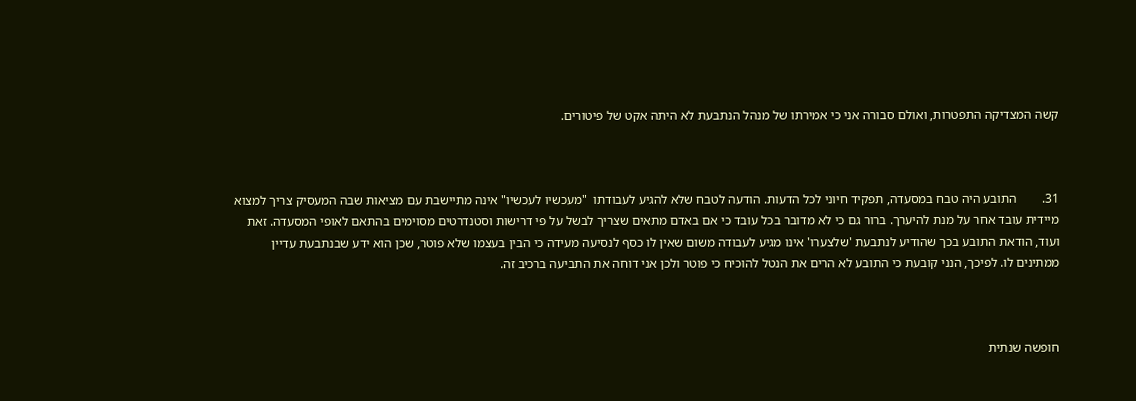קשה המצדיקה התפטרות, ואולם סבורה אני כי אמירתו של מנהל הנתבעת לא היתה אקט של פיטורים.



31.        התובע היה טבח במסעדה, תפקיד חיוני לכל הדעות. הודעה לטבח שלא להגיע לעבודתו  "מעכשיו לעכשיו" אינה מתיישבת עם מציאות שבה המעסיק צריך למצוא מיידית עובד אחר על מנת להיערך. ברור גם כי לא מדובר בכל עובד כי אם באדם מתאים שצריך לבשל על פי דרישות וסטנדרטים מסוימים בהתאם לאופי המסעדה. זאת ועוד, הודאת התובע בכך שהודיע לנתבעת 'שלצערו' אינו מגיע לעבודה משום שאין לו כסף לנסיעה מעידה כי הבין בעצמו שלא פוטר, שכן הוא ידע שבנתבעת עדיין ממתינים לו. לפיכך, הנני קובעת כי התובע לא הרים את הנטל להוכיח כי פוטר ולכן אני דוחה את התביעה ברכיב זה.



חופשה שנתית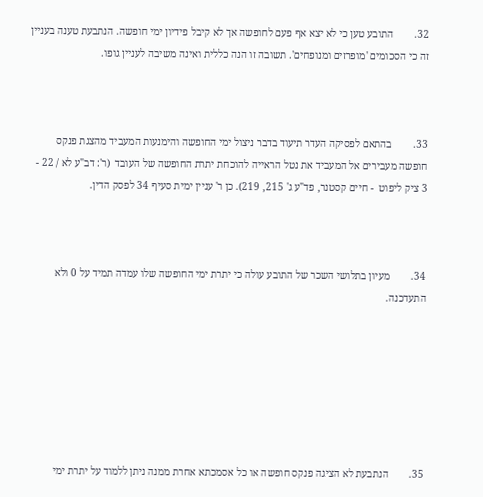32.        התובע טען כי לא יצא אף פעם לחופשה אך לא קיבל פידיון ימי חופשה. הנתבעת טענה בעניין זה כי הסכומים 'מופרזים ומנופחים'. תשובה זו הנה כללית ואינה משיבה לעניין גופו.



33.        בהתאם לפסיקה העדר תיעוד בדבר ניצול ימי החופשה והימנעות המעביד מהצגת פנקס חופשה מעבירים אל המעביד את נטל הראייה להוכחת יתרת החופשה של העובד  (ר': דב"ע לא / 22 - 3 ציק ליפוט  - חיים קסטנר, פד"ע ג' 215, 219). כן ר' עניין ימית סעיף 34 לפסק הדין.



34.        מעיון בתלושי השכר של התובע עולה כי יתרת ימי החופשה שלו עמדה תמיד על 0 ולא התעדכנה.







35.        הנתבעת לא הציגה פנקס חופשה או כל אסמכתא אחרת ממנה ניתן ללמוד על יתרת ימי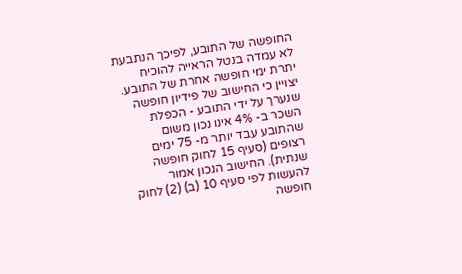החופשה של התובע, לפיכך הנתבעת לא עמדה בנטל הראייה להוכיח יתרת ימי חופשה אחרת של התובע. יצויין כי החישוב של פידיון חופשה שנערך על ידי התובע - הכפלת השכר ב- 4% אינו נכון משום שהתובע עבד יותר מ- 75 ימים רצופים (סעיף 15 לחוק חופשה שנתית). החישוב הנכון אמור להעשות לפי סעיף 10 (ב) (2) לחוק חופשה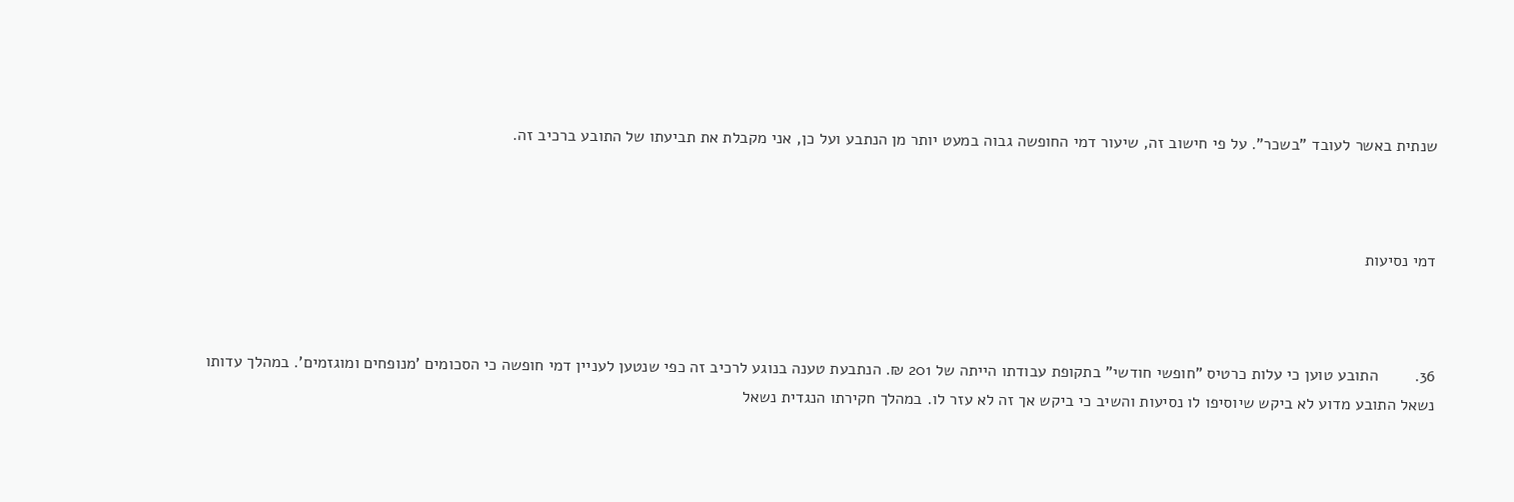שנתית באשר לעובד "בשכר". על פי חישוב זה, שיעור דמי החופשה גבוה במעט יותר מן הנתבע ועל כן, אני מקבלת את תביעתו של התובע ברכיב זה.



דמי נסיעות



36.        התובע טוען כי עלות כרטיס "חופשי חודשי" בתקופת עבודתו הייתה של 201 ₪. הנתבעת טענה בנוגע לרכיב זה כפי שנטען לעניין דמי חופשה כי הסכומים 'מנופחים ומוגזמים'. במהלך עדותו נשאל התובע מדוע לא ביקש שיוסיפו לו נסיעות והשיב כי ביקש אך זה לא עזר לו. במהלך חקירתו הנגדית נשאל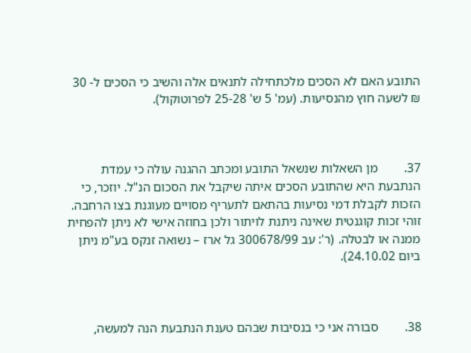התובע האם לא הסכים מלכתחילה לתנאים אלה והשיב כי הסכים ל- 30 ₪ לשעה חוץ מהנסיעות. (עמ' 5 ש' 25-28 לפרוטוקול).



37.        מן השאלות שנשאל התובע ומכתב ההגנה עולה כי עמדת הנתבעת היא שהתובע הסכים איתה שיקבל את הסכום הנ"ל. יוזכר, כי הזכות לקבלת דמי נסיעות בהתאם לתעריף מסויים מעוגנת בצו הרחבה. זוהי זכות קוגנטית שאינה ניתנת לויתור ולכן בחוזה אישי לא ניתן להפחית ממנה או לבטלה. (ר': עב 300678/99 גל ארז – נשואה זנקס בע"מ ניתן ביום 24.10.02).



38.        סבורה אני כי בנסיבות שבהם טענת הנתבעת הנה למעשה,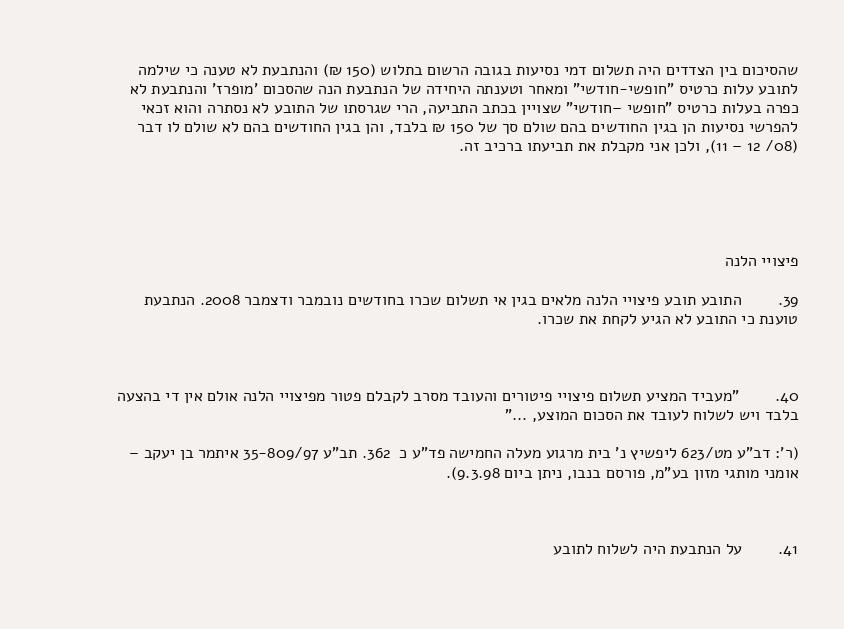שהסיכום בין הצדדים היה תשלום דמי נסיעות בגובה הרשום בתלוש (150 ₪) והנתבעת לא טענה כי שילמה לתובע עלות כרטיס "חופשי-חודשי" ומאחר וטענתה היחידה של הנתבעת הנה שהסכום 'מופרז' והנתבעת לא כפרה בעלות כרטיס "חופשי –חודשי" שצויין בכתב התביעה, הרי שגרסתו של התובע לא נסתרה והוא זכאי להפרשי נסיעות הן בגין החודשים בהם שולם סך של 150 ₪ בלבד, והן בגין החודשים בהם לא שולם לו דבר (08/ 12 – 11), ולכן אני מקבלת את תביעתו ברכיב זה.





פיצויי הלנה

39.        התובע תובע פיצויי הלנה מלאים בגין אי תשלום שכרו בחודשים נובמבר ודצמבר 2008. הנתבעת טוענת כי התובע לא הגיע לקחת את שכרו.



40.        "מעביד המציע תשלום פיצויי פיטורים והעובד מסרב לקבלם פטור מפיצויי הלנה אולם אין די בהצעה בלבד ויש לשלוח לעובד את הסכום המוצע, ..."

(ר': דב"ע מט/623 ליפשיץ נ' בית מרגוע מעלה החמישה פד"ע כ  362. תב"ע 35-809/97 איתמר בן יעקב – אומני מותגי מזון בע"מ, פורסם בנבו, ניתן ביום 9.3.98).



41.        על הנתבעת היה לשלוח לתובע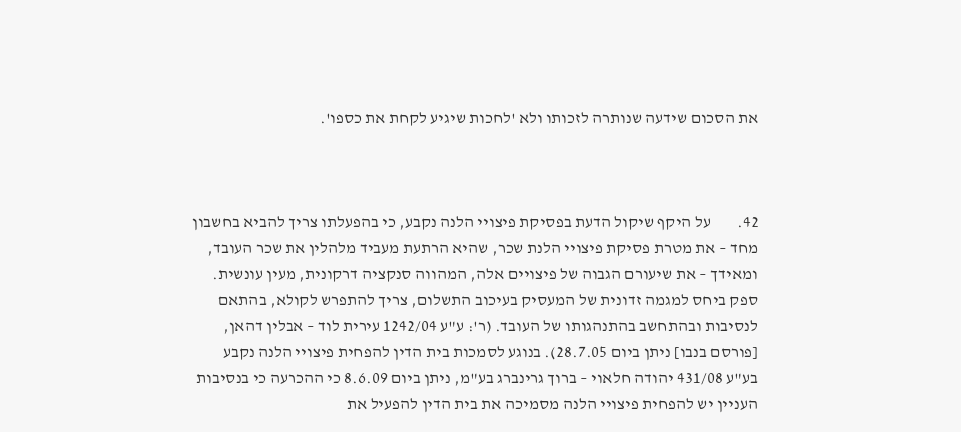את הסכום שידעה שנותרה לזכותו ולא 'לחכות שיגיע לקחת את כספו'.



42.        על היקף שיקול הדעת בפסיקת פיצויי הלנה נקבע, כי בהפעלתו צריך להביא בחשבון מחד – את מטרת פסיקת פיצויי הלנת שכר, שהיא הרתעת מעביד מלהלין את שכר העובד, ומאידך – את שיעורם הגבוה של פיצויים אלה, המהווה סנקציה דרקונית, מעין עונשית. ספק ביחס למגמה זדונית של המעסיק בעיכוב התשלום, צריך להתפרש לקולא, בהתאם לנסיבות ובהתחשב בהתנהגותו של העובד. (ר': ע"ע 1242/04 עירית לוד – אבלין דהאן, [פורסם בנבו] ניתן ביום 28.7.05). בנוגע לסמכות בית הדין להפחית פיצויי הלנה נקבע בע"ע 431/08 יהודה חלאוי – ברוך גרינברג בע"מ, ניתן ביום 8.6.09 כי ההכרעה כי בנסיבות העניין יש להפחית פיצויי הלנה מסמיכה את בית הדין להפעיל את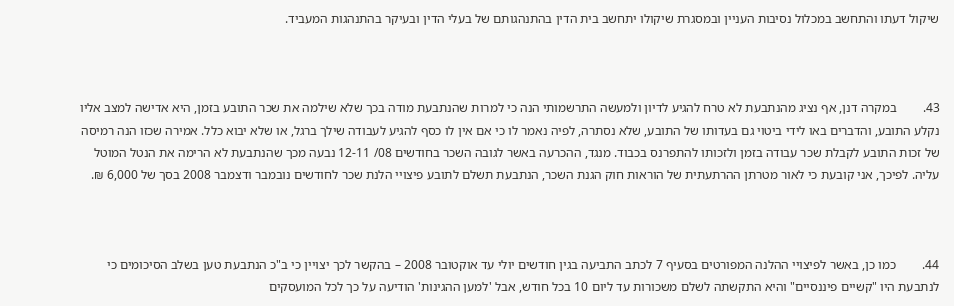שיקול דעתו והתחשב במכלול נסיבות העניין ובמסגרת שיקולו יתחשב בית הדין בהתנהגותם של בעלי הדין ובעיקר בהתנהגות המעביד.



43.        במקרה דנן, אף נציג מהנתבעת לא טרח להגיע לדיון ולמעשה התרשמותי הנה כי למרות שהנתבעת מודה בכך שלא שילמה את שכר התובע בזמן, היא אדישה למצב אליו נקלע התובע, והדברים באו לידי ביטוי גם בעדותו של התובע, שלא נסתרה, לפיה נאמר לו כי אם אין לו כסף להגיע לעבודה שילך ברגל, או שלא יבוא כלל. אמירה שכזו הנה רמיסה של זכות התובע לקבלת שכר עבודה בזמן ולזכותו להתפרנס בכבוד. מנגד, ההכרעה באשר לגובה השכר בחודשים 08/ 12-11 נבעה מכך שהנתבעת לא הרימה את הנטל המוטל עליה. לפיכך, אני קובעת כי לאור מטרתן ההרתעתית של הוראות חוק הגנת השכר, הנתבעת תשלם לתובע פיצויי הלנת שכר לחודשים נובמבר ודצמבר 2008 בסך של 6,000 ₪.



44.        כמו כן, באשר לפיצויי ההלנה המפורטים בסעיף 7 לכתב התביעה בגין חודשים יולי עד אוקטובר 2008 – בהקשר לכך יצויין כי ב"כ הנתבעת טען בשלב הסיכומים כי לנתבעת היו "קשיים פיננסיים" והיא התקשתה לשלם משכורות עד ליום 10 בכל חודש, אבל 'למען ההגינות' הודיעה על כך לכל המועסקים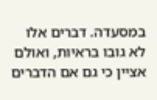במסעדה. דברים אלו לא גובו בראיות, ואולם אציין כי גם אם הדברים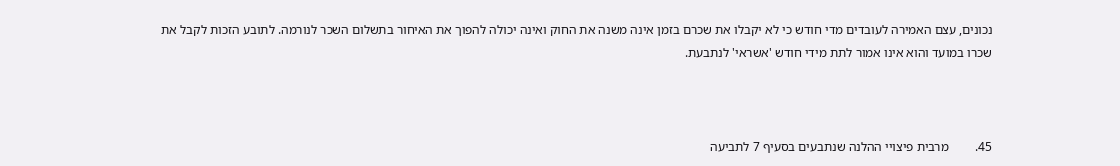נכונים, עצם האמירה לעובדים מדי חודש כי לא יקבלו את שכרם בזמן אינה משנה את החוק ואינה יכולה להפוך את האיחור בתשלום השכר לנורמה. לתובע הזכות לקבל את שכרו במועד והוא אינו אמור לתת מידי חודש 'אשראי' לנתבעת.



45.        מרבית פיצויי ההלנה שנתבעים בסעיף 7 לתביעה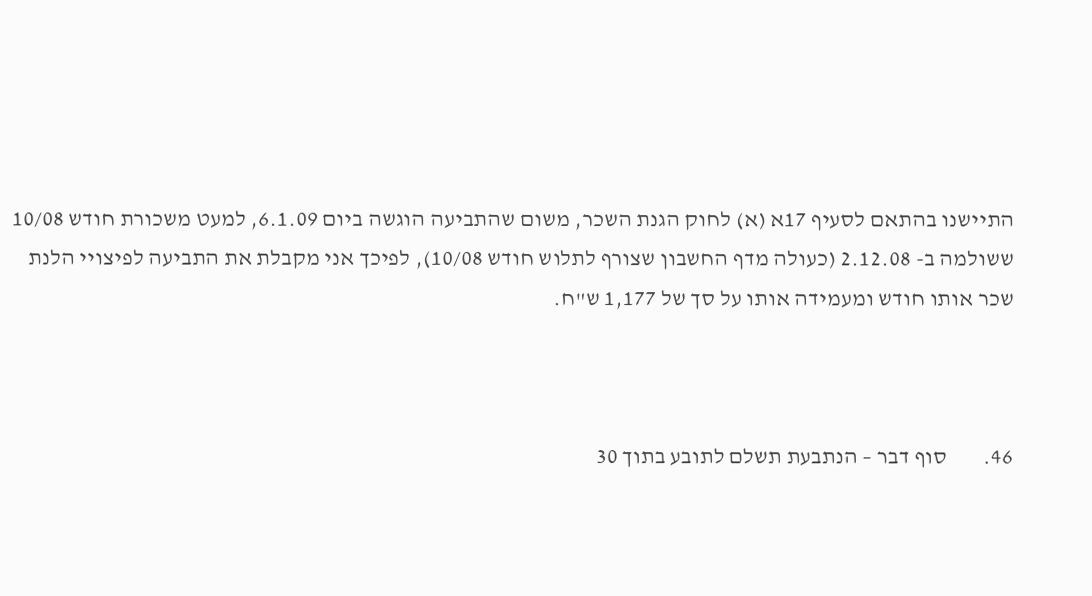התיישנו בהתאם לסעיף 17א (א) לחוק הגנת השכר, משום שהתביעה הוגשה ביום 6.1.09, למעט משכורת חודש 10/08 ששולמה ב- 2.12.08 (כעולה מדף החשבון שצורף לתלוש חודש 10/08), לפיכך אני מקבלת את התביעה לפיצויי הלנת שכר אותו חודש ומעמידה אותו על סך של 1,177 ש"ח.



46.        סוף דבר – הנתבעת תשלם לתובע בתוך 30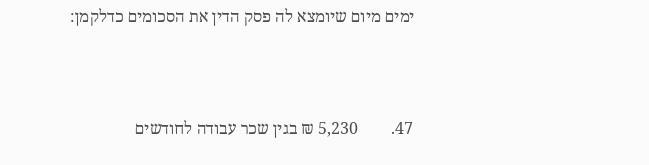ימים מיום שיומצא לה פסק הדין את הסכומים כדלקמן:



47.        5,230 ₪ בגין שכר עבודה לחודשים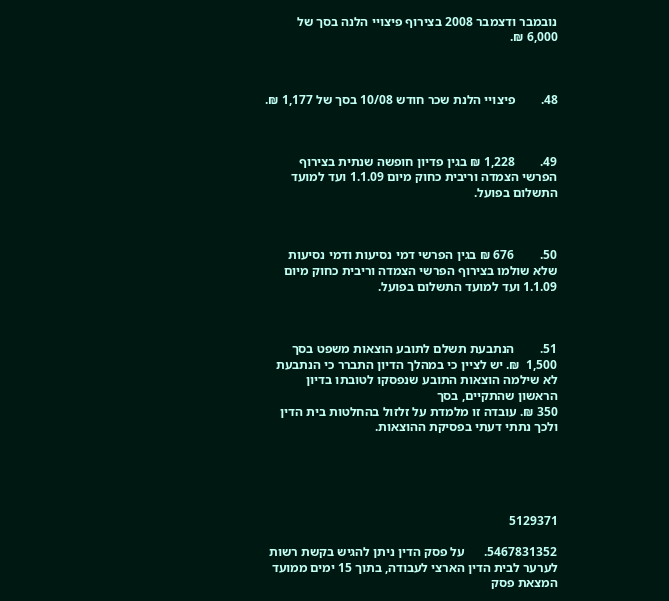נובמבר ודצמבר 2008 בצירוף פיצויי הלנה בסך של 6,000 ₪.



48.        פיצויי הלנת שכר חודש 10/08 בסך של 1,177 ₪.



49.        1,228 ₪ בגין פדיון חופשה שנתית בצירוף הפרשי הצמדה וריבית כחוק מיום 1.1.09 ועד למועד התשלום בפועל.



50.        676 ₪ בגין הפרשי דמי נסיעות ודמי נסיעות שלא שולמו בצירוף הפרשי הצמדה וריבית כחוק מיום 1.1.09 ועד למועד התשלום בפועל.



51.        הנתבעת תשלם לתובע הוצאות משפט בסך 1,500  ₪. יש לציין כי במהלך הדיון התברר כי הנתבעת לא שילמה הוצאות התובע שנפסקו לטובתו בדיון הראשון שהתקיים, בסך
350 ₪. עובדה זו מלמדת על זלזול בהחלטות בית הדין ולכך נתתי דעתי בפסיקת ההוצאות.





5129371

5467831352.      על פסק הדין ניתן להגיש בקשת רשות לערער לבית הדין הארצי לעבודה, בתוך 15 ימים ממועד המצאת פסק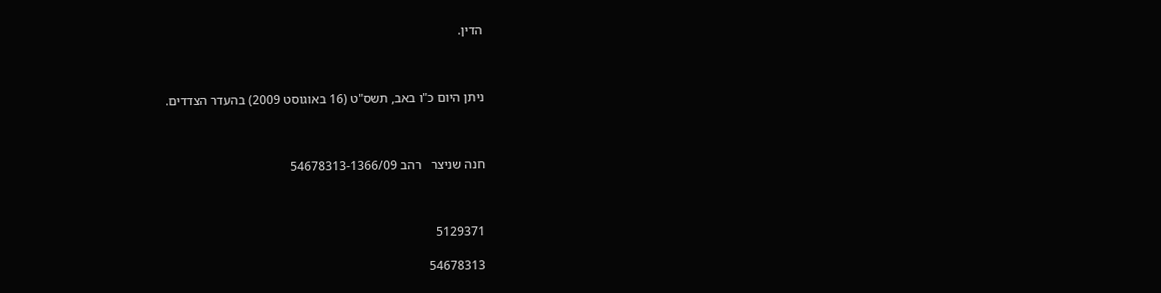הדין.



ניתן היום כ"ו באב, תשס"ט (16 באוגוסט 2009) בהעדר הצדדים.



חנה שניצר   רהב 54678313-1366/09



5129371

54678313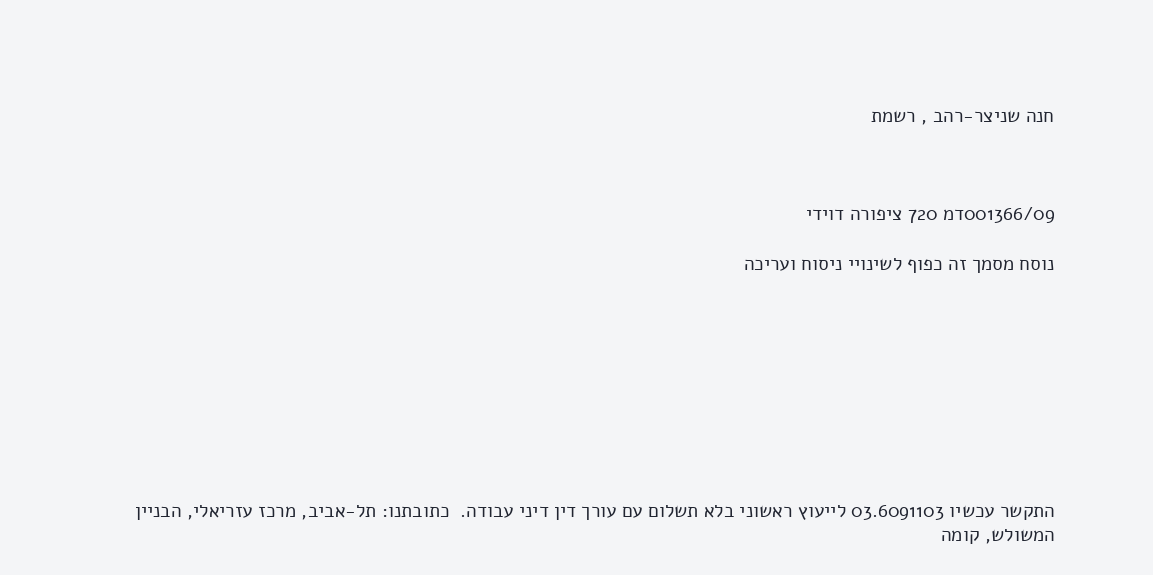חנה שניצר-רהב , רשמת



001366/09דמ 720 ציפורה דוידי

נוסח מסמך זה כפוף לשינויי ניסוח ועריכה









התקשר עכשיו 03.6091103 לייעוץ ראשוני בלא תשלום עם עורך דין דיני עבודה.  כתובתנו: תל-אביב, מרכז עזריאלי, הבניין המשולש, קומה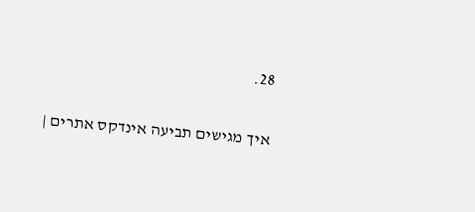28.

איך מגישים תביעה אינדקס אתרים |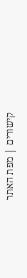קישורים | מפת האתר